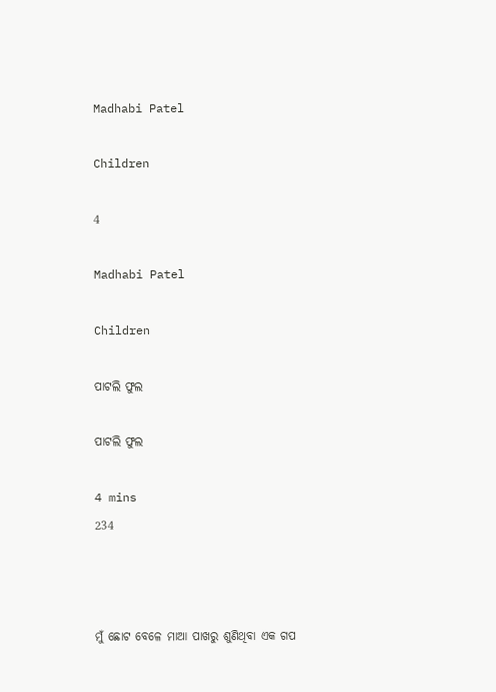Madhabi Patel

Children

4

Madhabi Patel

Children

ପାଟଲି ଫୁଲ

ପାଟଲି ଫୁଲ

4 mins
234



ମୁଁ ଛୋଟ ବେଳେ ମାଆ ପାଖରୁ ଶୁଣିଥିବା ଏକ ଗପ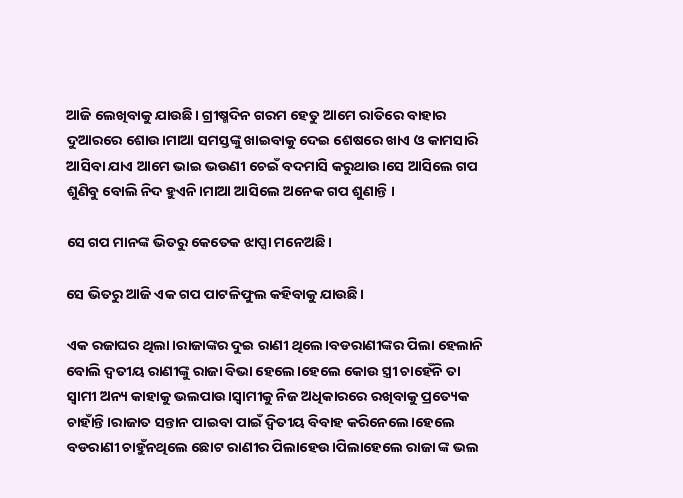ଆଜି ଲେଖିବାକୁ ଯାଉଛି। ଗ୍ରୀଷ୍ମଦିନ ଗରମ ହେତୁ ଆମେ ରାତିରେ ବାହାର ଦୁଆରରେ ଶୋଉ।ମାଆ ସମସ୍ତଙ୍କୁ ଖାଇବାକୁ ଦେଇ ଶେଷରେ ଖାଏ ଓ କାମସାରି ଆସିବା ଯାଏ ଆମେ ଭାଇ ଭଉଣୀ ଚେଇଁ ବଦମାସି କରୁଥାଉ।ସେ ଆସିଲେ ଗପ ଶୁଣିବୁ ବୋଲି ନିଦ ହୁଏନି।ମାଆ ଆସିଲେ ଅନେକ ଗପ ଶୁଣାନ୍ତି ।

ସେ ଗପ ମାନଙ୍କ ଭିତରୁ କେତେକ ଝାପ୍ସା ମନେଅଛି।

ସେ ଭିତରୁ ଆଜି ଏକ ଗପ ପାଟଳିଫୁଲ କହିବାକୁ ଯାଉଛି।

ଏକ ରଜାଘର ଥିଲା।ରାଜାଙ୍କର ଦୁଇ ରାଣୀ ଥିଲେ।ବଡରାଣୀଙ୍କର ପିଲା ହେଲାନି ବୋଲି ଦ୍ବତୀୟ ରାଣୀଙ୍କୁ ରାଜା ବିଭା ହେଲେ।ହେଲେ କୋଉ ସ୍ତ୍ରୀ ଚାହେଁନି ତା ସ୍ବାମୀ ଅନ୍ୟ କାହାକୁ ଭଲପାଉ।ସ୍ବାମୀକୁ ନିଜ ଅଧିକାରରେ ରଖିବାକୁ ପ୍ରତ୍ୟେକ ଚାହାଁନ୍ତି।ରାଜାତ ସନ୍ତାନ ପାଇବା ପାଇଁ ଦ୍ବିତୀୟ ବିବାହ କରିନେଲେ।ହେଲେ ବଡରାଣୀ ଚାହୁଁନଥିଲେ ଛୋଟ ରାଣୀର ପିଲାହେଉ।ପିଲାହେଲେ ରାଜା ଙ୍କ ଭଲ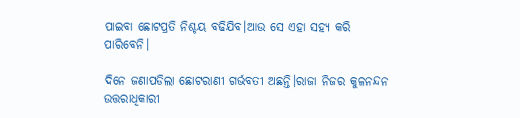ପାଇବା ଛୋଟପ୍ରତି ନିଶ୍ଚୟ ବଢିଯିବ।ଆଉ ସେ ଏହା ସହ୍ୟ କରି ପାରିବେନି।

ଦିନେ ଜଣାପଡିଲା ଛୋଟରାଣୀ ଗର୍ଭବତୀ ଅଛନ୍ତି।ରାଜା ନିଜର କୁଳନନ୍ଦନ ଉତ୍ତରାଧିକାରୀ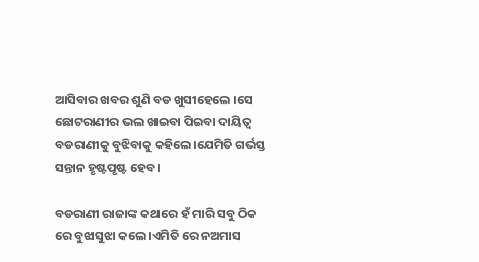ଆସିବାର ଖବର ଶୁଣି ବଡ ଖୁସୀହେଲେ ।ସେ ଛୋଟରାଣୀର ଭଲ ଖାଇବା ପିଇବା ଦାୟିତ୍ବ ବଡରାଣୀକୁ ବୁଝିବାକୁ କହିଲେ।ଯେମିତି ଗର୍ଭସ୍ତ ସନ୍ତାନ ହୃଷ୍ଟପୃଷ୍ଟ ହେବ।

ବଡରାଣୀ ରାଜାଙ୍କ କଥାରେ ହଁ ମାରି ସବୁ ଠିକ ରେ ବୁଝାସୁଝା କଲେ।ଏମିତି ରେ ନଅମାସ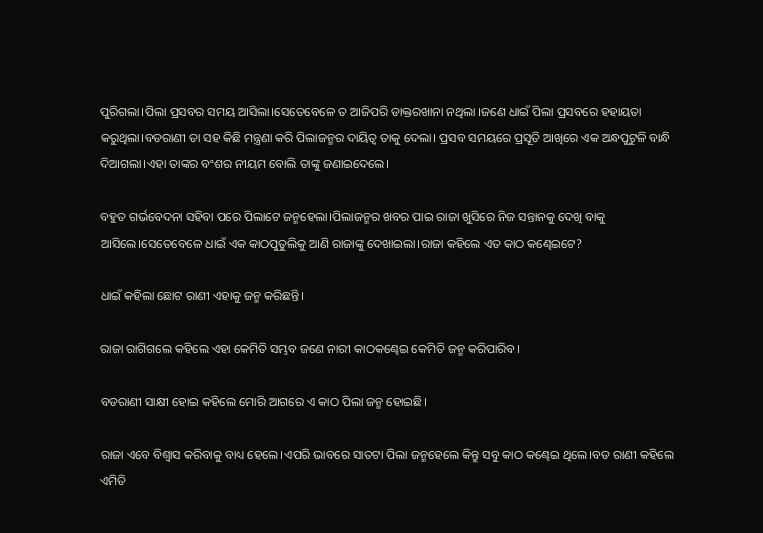ପୁରିଗଲା।ପିଲା ପ୍ରସବର ସମୟ ଆସିଲା।ସେତେବେଳେ ତ ଆଜିପରି ଡାକ୍ତରଖାନା ନଥିଲା ।ଜଣେ ଧାଇଁ ପିଲା ପ୍ରସବରେ ହହାୟତା କରୁଥିଲା।ବଡରାଣୀ ତା ସହ କିଛି ମନ୍ତ୍ରଣା କରି ପିଲାଜନ୍ମର ଦାୟିତ୍ବ ତାକୁ ଦେଲା। ପ୍ରସବ ସମୟରେ ପ୍ରସୂତି ଆଖିରେ ଏକ ଅନ୍ଧପୁଟୁଳି ବାନ୍ଧି ଦିଆଗଲା।ଏହା ତାଙ୍କର ବଂଶର ନୀୟମ ବୋଲି ତାଙ୍କୁ ଜଣାଇଦେଲେ।

ବହୁତ ଗର୍ଭବେଦନା ସହିବା ପରେ ପିଲାଟେ ଜନ୍ମହେଲା।ପିଲାଜନ୍ମର ଖବର ପାଇ ରାଜା ଖୁସିରେ ନିଜ ସନ୍ତାନକୁ ଦେଖି ବାକୁ ଆସିଲେ।ସେତେବେଳେ ଧାଇଁ ଏକ କାଠପୁତୁଲିକୁ ଆଣି ରାଜାଙ୍କୁ ଦେଖାଇଲା।ରାଜା କହିଲେ ଏତ କାଠ କଣ୍ଢେଇଟେ?

ଧାଇଁ କହିଲା ଛୋଟ ରାଣୀ ଏହାକୁ ଜନ୍ମ କରିଛନ୍ତି।

ରାଜା ରାଗିଗଲେ କହିଲେ ଏହା କେମିତି ସମ୍ଭବ ଜଣେ ନାରୀ କାଠକଣ୍ଢେଇ କେମିତି ଜନ୍ମ କରିପାରିବ।

ବଡରାଣୀ ସାକ୍ଷୀ ହୋଇ କହିଲେ ମୋରି ଆଗରେ ଏ କାଠ ପିଲା ଜନ୍ମ ହୋଇଛି।

ରାଜା ଏବେ ବିଶ୍ବାସ କରିବାକୁ ବାଧ୍ୟ ହେଲେ।ଏପରି ଭାବରେ ସାତଟା ପିଲା ଜନ୍ମହେଲେ କିନ୍ତୁ ସବୁ କାଠ କଣ୍ଢେଇ ଥିଲେ।ବଡ ରାଣୀ କହିଲେ ଏମିତି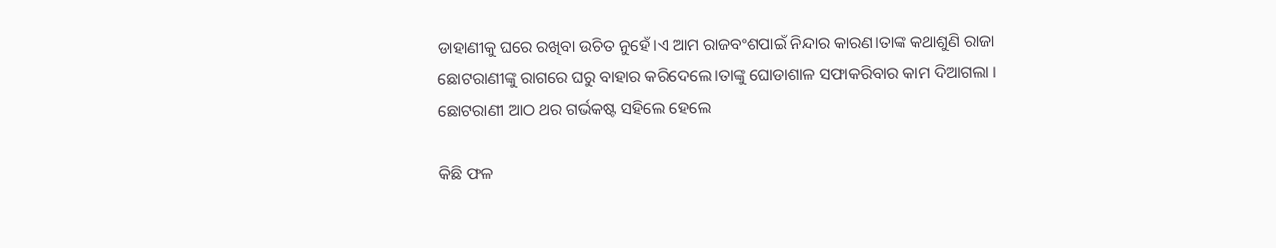ଡାହାଣୀକୁ ଘରେ ରଖିବା ଉଚିତ ନୁହେଁ।ଏ ଆମ ରାଜବଂଶପାଇଁ ନିନ୍ଦାର କାରଣ।ତାଙ୍କ କଥାଶୁଣି ରାଜା ଛୋଟରାଣୀଙ୍କୁ ରାଗରେ ଘରୁ ବାହାର କରିଦେଲେ।ତାଙ୍କୁ ଘୋଡାଶାଳ ସଫାକରିବାର କାମ ଦିଆଗଲା । ଛୋଟରାଣୀ ଆଠ ଥର ଗର୍ଭକଷ୍ଟ ସହିଲେ ହେଲେ

କିଛି ଫଳ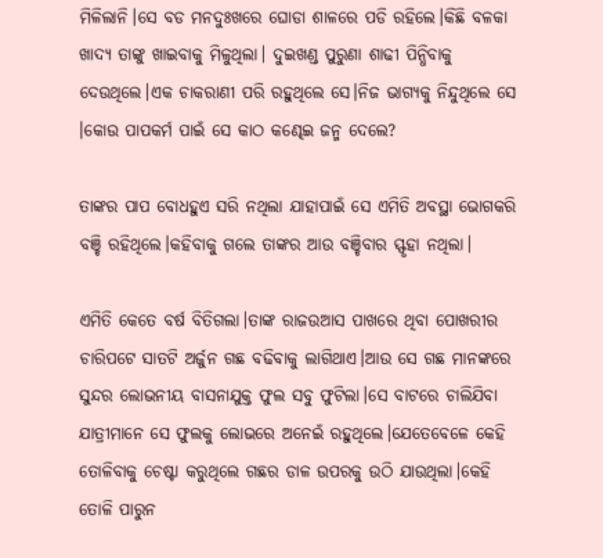ମିଳିଲାନି।ସେ ବଡ ମନଦୁଃଖରେ ଘୋଡା ଶାଳରେ ପଡି ରହିଲେ।କିଛି ବଳକା ଖାଦ୍ୟ ତାଙ୍କୁ ଖାଇବାକୁ ମିଳୁଥିଲା। ଦୁଇଖଣ୍ଡ ପୁରୁଣା ଶାଢୀ ପିନ୍ଧିବାକୁ ଦେଉଥିଲେ।ଏକ ଚାକରାଣୀ ପରି ରହୁଥିଲେ ସେ।ନିଜ ଭାଗ୍ୟକୁ ନିନ୍ଦୁଥିଲେ ସେ ।କୋଉ ପାପକର୍ମ ପାଇଁ ସେ କାଠ କଣ୍ଢେଇ ଜନ୍ମ ଦେଲେ?

ତାଙ୍କର ପାପ ବୋଧହୁଏ ସରି ନଥିଲା ଯାହାପାଇଁ ସେ ଏମିତି ଅବସ୍ଥା ଭୋଗକରି ବଞ୍ଚି ରହିଥିଲେ।କହିବାକୁ ଗଲେ ତାଙ୍କର ଆଉ ବଞ୍ଚିବାର ସ୍ଫୃହା ନଥିଲା।

ଏମିତି କେତେ ବର୍ଷ ବିତିଗଲା।ତାଙ୍କ ରାଜଉଆସ ପାଖରେ ଥିବା ପୋଖରୀର ଚାରିପଟେ ସାତଟି ଅର୍ଜୁନ ଗଛ ବଢିବାକୁ ଲାଗିଥାଏ।ଆଉ ସେ ଗଛ ମାନଙ୍କରେ ସୁନ୍ଦର ଲୋଭନୀୟ ବାସନାଯୁକ୍ତ ଫୁଲ ସବୁ ଫୁଟିଲା।ସେ ବାଟରେ ଚାଲିଯିବା ଯାତ୍ରୀମାନେ ସେ ଫୁଲକୁ ଲୋଭରେ ଅନେଇଁ ରହୁଥିଲେ।ଯେତେବେଳେ କେହି ତୋଳିବାକୁ ଚେଷ୍ଟା କରୁଥିଲେ ଗଛର ଡାଳ ଉପରକୁ ଉଠି ଯାଉଥିଲା।କେହି ତୋଳି ପାରୁନ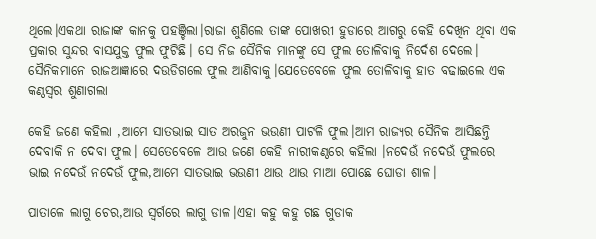ଥିଲେ।ଏକଥା ରାଜାଙ୍କ କାନକୁ ପହଞ୍ଚିଲା।ରାଜା ଶୁଣିଲେ ତାଙ୍କ ପୋଖରୀ ହୁଡାରେ ଆଗରୁ କେହି ଦେଖିନ ଥିବା ଏକ ପ୍ରକାର ସୁନ୍ଦର ବାସଯୁକ୍ତ ଫୁଲ ଫୁଟିଛି। ସେ ନିଜ ସୈନିକ ମାନଙ୍କୁ ସେ ଫୁଲ ତୋଳିବାକୁ ନିର୍ଦେଶ ଦେଲେ। ସୈନିକମାନେ ରାଜଆଜ୍ଞାରେ ଦଉଡିଗଲେ ଫୁଲ ଆଣିବାକୁ।ଯେତେବେଳେ ଫୁଲ ତୋଳିବାକୁ ହାତ ବଢାଇଲେ ଏକ କଣ୍ଠସ୍ବର ଶୁଣାଗଲା

କେହି ଜଣେ କହିଲା ,ଆମେ ସାତଭାଇ ସାତ ଅରଜୁନ ଭଉଣୀ ପାଟଳି ଫୁଲ।ଆମ ରାଜ୍ୟର ସୈନିକ ଆସିଛନ୍ତି ଦେବାକି ନ ଦେବା ଫୁଲ। ସେତେବେଳେ ଆଉ ଜଣେ କେହି ନାରୀକଣ୍ଠରେ କହିଲା ।ନଦେଉଁ ନଦେଉଁ ଫୁଲରେ ଭାଇ ନଦେଉଁ ନଦେଉଁ ଫୁଲ,ଆମେ ସାତଭାଇ ଭଉଣୀ ଥାଉ ଥାଉ ମାଆ ପୋଛେ ଘୋଡା ଶାଳ।

ପାତାଳେ ଲାଗୁ ଚେର,ଆଉ ସ୍ବର୍ଗରେ ଲାଗୁ ଡାଳ।ଏହା କହୁ କହୁ ଗଛ ଗୁଡାକ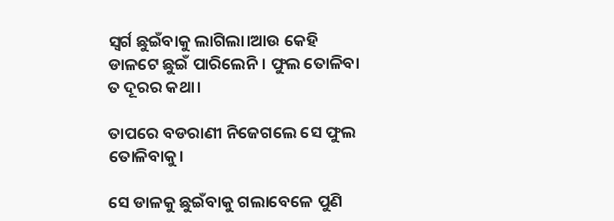ସ୍ବର୍ଗ ଛୁଇଁବାକୁ ଲାଗିଲା।ଆଉ କେହି ଡାଳଟେ ଛୁଇଁ ପାରିଲେନି। ଫୁଲ ତୋଳିବା ତ ଦୂରର କଥା।

ତାପରେ ବଡରାଣୀ ନିଜେଗଲେ ସେ ଫୁଲ ତୋଳିବାକୁ।

ସେ ଡାଳକୁ ଛୁଇଁବାକୁ ଗଲାବେଳେ ପୁଣି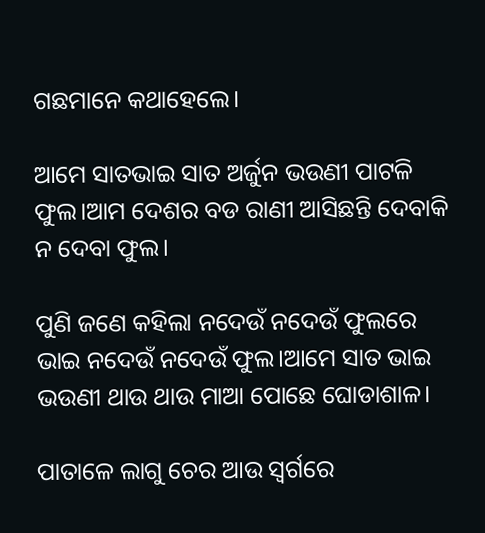ଗଛମାନେ କଥାହେଲେ।

ଆମେ ସାତଭାଇ ସାତ ଅର୍ଜୁନ ଭଉଣୀ ପାଟଳି ଫୁଲ।ଆମ ଦେଶର ବଡ ରାଣୀ ଆସିଛନ୍ତି ଦେବାକି ନ ଦେବା ଫୁଲ।

ପୁଣି ଜଣେ କହିଲା ନଦେଉଁ ନଦେଉଁ ଫୁଲରେ ଭାଇ ନଦେଉଁ ନଦେଉଁ ଫୁଲ।ଆମେ ସାତ ଭାଇ ଭଉଣୀ ଥାଉ ଥାଉ ମାଆ ପୋଛେ ଘୋଡାଶାଳ।

ପାତାଳେ ଲାଗୁ ଚେର ଆଉ ସ୍ବର୍ଗରେ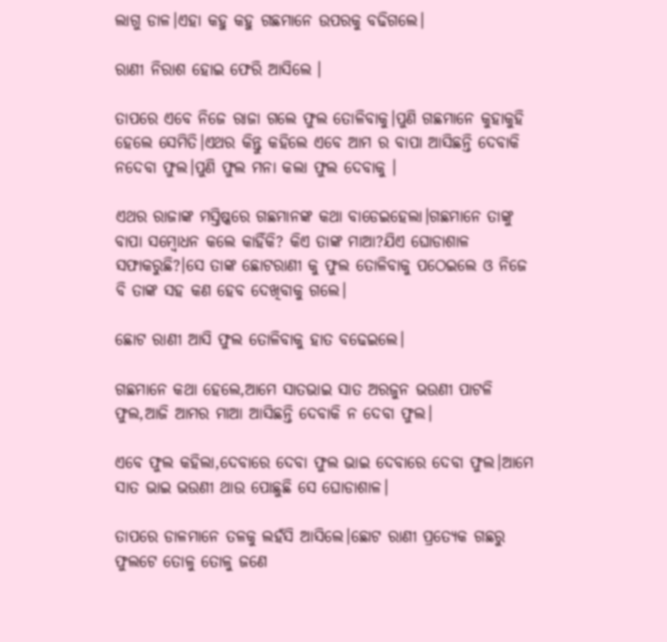ଲାଗୁ ଡାଳ।ଏହା କହୁ କହୁ ଗଛମାନେ ଉପରକୁ ବଢିଗଲେ।

ରାଣୀ ନିରାଶ ହୋଇ ଫେରି ଆସିଲେ ।

ତାପରେ ଏବେ ନିଜେ ରାଜା ଗଲେ ଫୁଲ ତୋଳିବାକୁ।ପୁଣି ଗଛମାନେ କୁହାକୁହି ହେଲେ ସେମିତି।ଏଥର କିନ୍ତୁ କହିଲେ ଏବେ ଆମ ର ବାପା ଆସିଛନ୍ତି ଦେବାକି ନଦେବା ଫୁଲ।ପୁଣି ଫୁଲ ମନା କଲା ଫୁଲ ଦେବାକୁ ।

ଏଥର ରାଜାଙ୍କ ମସ୍ତିଷ୍କରେ ଗଛମାନଙ୍କ କଥା ବାଡେଇହେଲା।ଗଛମାନେ ତାଙ୍କୁ ବାପା ସମ୍ବୋଧନ କଲେ କାହିଁକି? କିଏ ତାଙ୍କ ମାଆ?ଯିଏ ଘୋଡାଶାଳ ସଫାକରୁଛି?।ସେ ତାଙ୍କ ଛୋଟରାଣୀ କୁ ଫୁଲ ତୋଳିବାକୁ ପଠେଇଲେ ଓ ନିଜେ ବି ତାଙ୍କ ସହ କଣ ହେବ ଦେଖିବାକୁ ଗଲେ।

ଛୋଟ ରାଣୀ ଆସି ଫୁଲ ତୋଳିବାକୁ ହାତ ବଢେଇଲେ।

ଗଛମାନେ କଥା ହେଲେ,ଆମେ ସାତଭାଇ ସାତ ଅରଜୁନ ଭଉଣୀ ପାଟଳି ଫୁଲ,ଆଜି ଆମର ମାଆ ଆସିଛନ୍ତି ଦେବାକି ନ ଦେବା ଫୁଲ।

ଏବେ ଫୁଲ କହିଲା,ଦେବାରେ ଦେବା ଫୁଲ ଭାଇ ଦେବାରେ ଦେବା ଫୁଲ।ଆମେ ସାତ ଭାଇ ଭଉଣୀ ଥାଉ ପୋଛୁଛି ସେ ଘୋଡାଶାଳ।

ତାପରେ ଡାଳମାନେ ତଳକୁ ଲହଁସି ଆସିଲେ।ଛୋଟ ରାଣୀ ପ୍ରତ୍ୟେକ ଗଛରୁ ଫୁଲଟେ ତୋଳୁ ତୋଳୁ ଜଣେ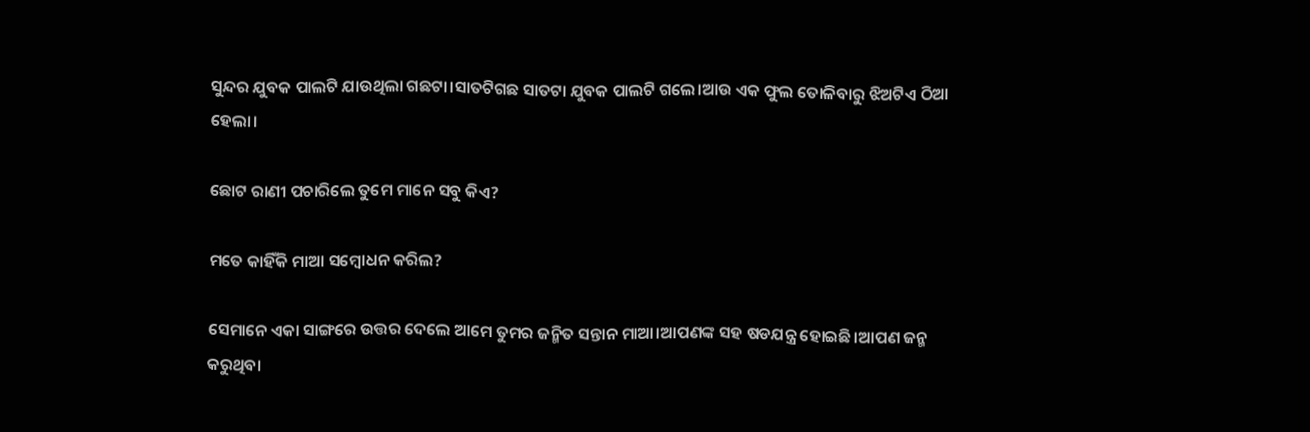ସୁନ୍ଦର ଯୁବକ ପାଲଟି ଯାଉଥିଲା ଗଛଟା।ସାତଟିଗଛ ସାତଟା ଯୁବକ ପାଲଟି ଗଲେ।ଆଉ ଏକ ଫୁଲ ତୋଳିବାରୁ ଝିଅଟିଏ ଠିଆ ହେଲା।

ଛୋଟ ରାଣୀ ପଚାରିଲେ ତୁମେ ମାନେ ସବୁ କିଏ?

ମତେ କାହିଁକି ମାଆ ସମ୍ବୋଧନ କରିଲ?

ସେମାନେ ଏକା ସାଙ୍ଗରେ ଉତ୍ତର ଦେଲେ ଆମେ ତୁମର ଜନ୍ମିତ ସନ୍ତାନ ମାଆ।ଆପଣଙ୍କ ସହ ଷଡଯନ୍ତ୍ର ହୋଇଛି।ଆପଣ ଜନ୍ମ କରୁଥିବା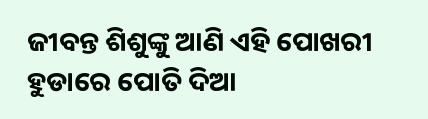ଜୀବନ୍ତ ଶିଶୁଙ୍କୁ ଆଣି ଏହି ପୋଖରୀ ହୁଡାରେ ପୋତି ଦିଆ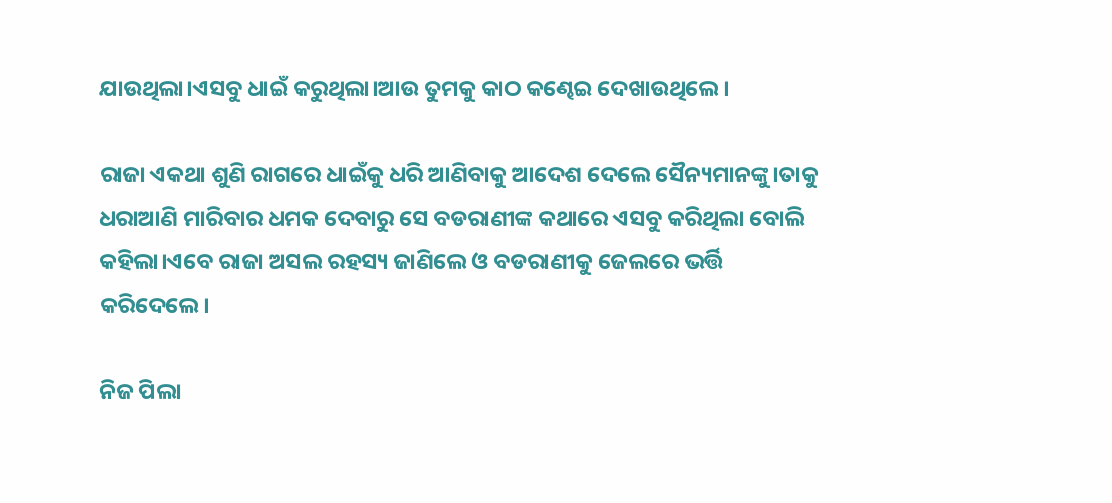ଯାଉଥିଲା।ଏସବୁ ଧାଇଁ କରୁଥିଲା।ଆଉ ତୁମକୁ କାଠ କଣ୍ଢେଇ ଦେଖାଉଥିଲେ।

ରାଜା ଏକଥା ଶୁଣି ରାଗରେ ଧାଇଁକୁ ଧରି ଆଣିବାକୁ ଆଦେଶ ଦେଲେ ସୈନ୍ୟମାନଙ୍କୁ।ତାକୁ ଧରାଆଣି ମାରିବାର ଧମକ ଦେବାରୁ ସେ ବଡରାଣୀଙ୍କ କଥାରେ ଏସବୁ କରିଥିଲା ବୋଲି କହିଲା।ଏବେ ରାଜା ଅସଲ ରହସ୍ୟ ଜାଣିଲେ ଓ ବଡରାଣୀକୁ ଜେଲରେ ଭର୍ତ୍ତି କରିଦେଲେ।

ନିଜ ପିଲା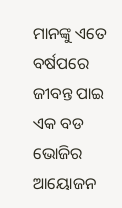ମାନଙ୍କୁ ଏତେ ବର୍ଷପରେ ଜୀବନ୍ତ ପାଇ ଏକ ବଡ ଭୋଜିର ଆୟୋଜନ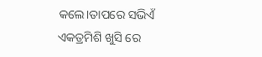କଲେ।ତାପରେ ସଭିଏଁ ଏକତ୍ରମିଶି ଖୁସି ରେ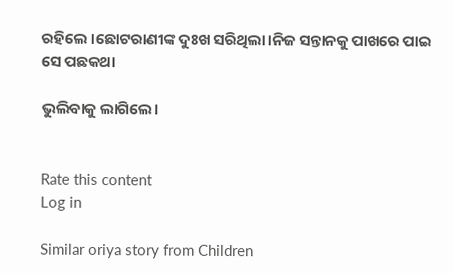ରହିଲେ ।ଛୋଟରାଣୀଙ୍କ ଦୁଃଖ ସରିଥିଲା।ନିଜ ସନ୍ତାନକୁ ପାଖରେ ପାଇ ସେ ପଛକଥା

ଭୁଲିବାକୁ ଲାଗିଲେ।


Rate this content
Log in

Similar oriya story from Children